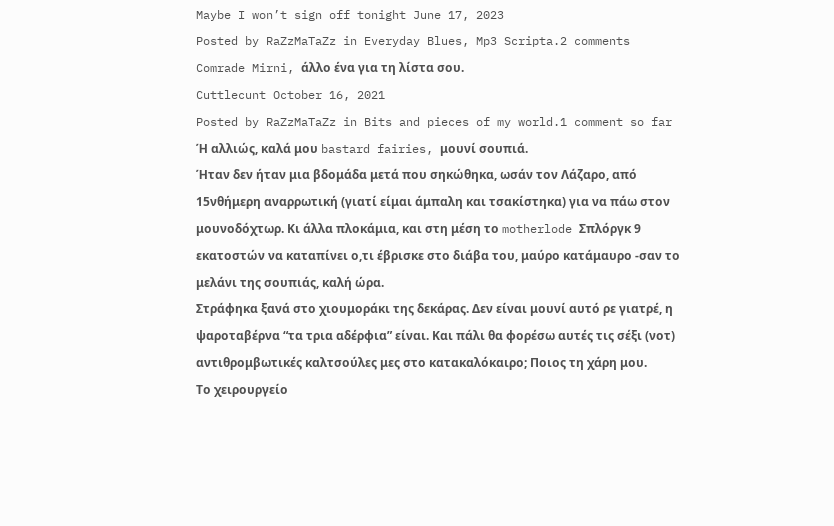Maybe I won’t sign off tonight June 17, 2023
Posted by RaZzMaTaZz in Everyday Blues, Mp3 Scripta.2 comments
Comrade Mirni, άλλο ένα για τη λίστα σου.
Cuttlecunt October 16, 2021
Posted by RaZzMaTaZz in Bits and pieces of my world.1 comment so far
Ή αλλιώς, καλά μου bastard fairies, μουνί σουπιά.
Ήταν δεν ήταν μια βδομάδα μετά που σηκώθηκα, ωσάν τον Λάζαρο, από 15νθήμερη αναρρωτική (γιατί είμαι άμπαλη και τσακίστηκα) για να πάω στον μουνοδόχτωρ. Κι άλλα πλοκάμια, και στη μέση το motherlode Σπλόργκ 9 εκατοστών να καταπίνει ο,τι έβρισκε στο διάβα του, μαύρο κατάμαυρο -σαν το μελάνι της σουπιάς, καλή ώρα.
Στράφηκα ξανά στο χιουμοράκι της δεκάρας. Δεν είναι μουνί αυτό ρε γιατρέ, η ψαροταβέρνα “τα τρια αδέρφια” είναι. Και πάλι θα φορέσω αυτές τις σέξι (νοτ) αντιθρομβωτικές καλτσούλες μες στο κατακαλόκαιρο; Ποιος τη χάρη μου.
Το χειρουργείο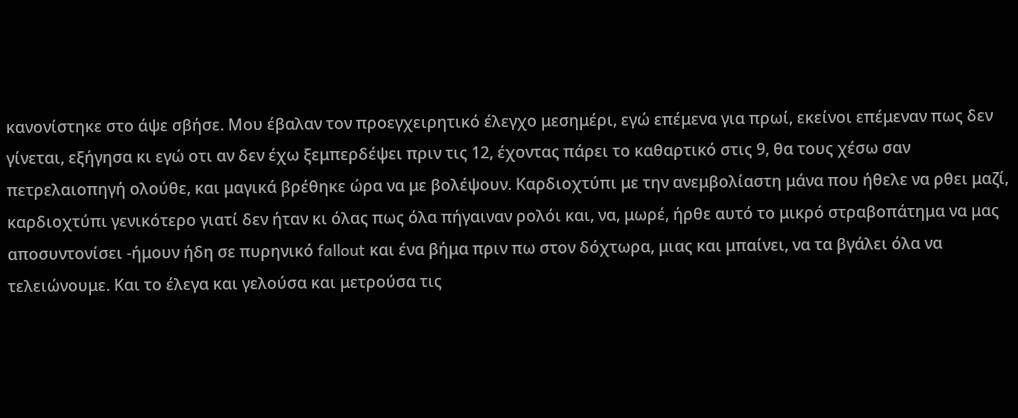κανονίστηκε στο άψε σβήσε. Μου έβαλαν τον προεγχειρητικό έλεγχο μεσημέρι, εγώ επέμενα για πρωί, εκείνοι επέμεναν πως δεν γίνεται, εξήγησα κι εγώ οτι αν δεν έχω ξεμπερδέψει πριν τις 12, έχοντας πάρει το καθαρτικό στις 9, θα τους χέσω σαν πετρελαιοπηγή ολούθε, και μαγικά βρέθηκε ώρα να με βολέψουν. Καρδιοχτύπι με την ανεμβολίαστη μάνα που ήθελε να ρθει μαζί, καρδιοχτύπι γενικότερο γιατί δεν ήταν κι όλας πως όλα πήγαιναν ρολόι και, να, μωρέ, ήρθε αυτό το μικρό στραβοπάτημα να μας αποσυντονίσει -ήμουν ήδη σε πυρηνικό fallout και ένα βήμα πριν πω στον δόχτωρα, μιας και μπαίνει, να τα βγάλει όλα να τελειώνουμε. Και το έλεγα και γελούσα και μετρούσα τις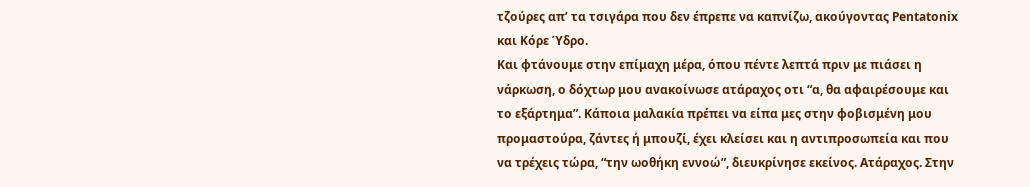τζούρες απ’ τα τσιγάρα που δεν έπρεπε να καπνίζω, ακούγοντας Pentatonix και Κόρε Ύδρο.
Και φτάνουμε στην επίμαχη μέρα, όπου πέντε λεπτά πριν με πιάσει η νάρκωση, ο δόχτωρ μου ανακοίνωσε ατάραχος οτι “α, θα αφαιρέσουμε και το εξάρτημα”. Κάποια μαλακία πρέπει να είπα μες στην φοβισμένη μου προμαστούρα, ζάντες ή μπουζί, έχει κλείσει και η αντιπροσωπεία και που να τρέχεις τώρα, “την ωοθήκη εννοώ”, διευκρίνησε εκείνος. Ατάραχος. Στην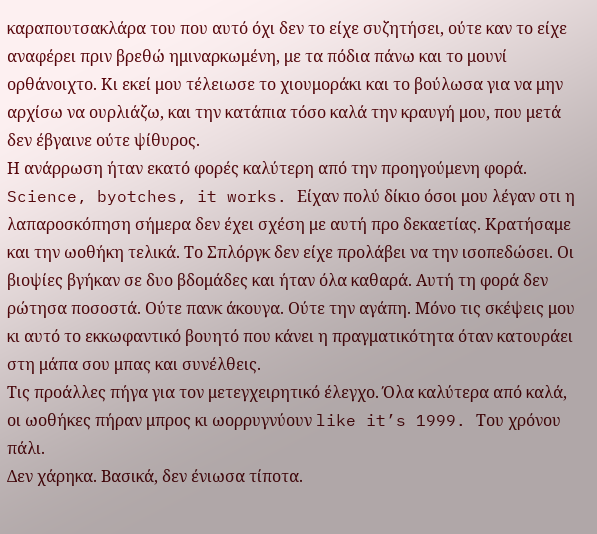καραπουτσακλάρα του που αυτό όχι δεν το είχε συζητήσει, ούτε καν το είχε αναφέρει πριν βρεθώ ημιναρκωμένη, με τα πόδια πάνω και το μουνί ορθάνοιχτο. Κι εκεί μου τέλειωσε το χιουμοράκι και το βούλωσα για να μην αρχίσω να ουρλιάζω, και την κατάπια τόσο καλά την κραυγή μου, που μετά δεν έβγαινε ούτε ψίθυρος.
Η ανάρρωση ήταν εκατό φορές καλύτερη από την προηγούμενη φορά. Science, byotches, it works. Είχαν πολύ δίκιο όσοι μου λέγαν οτι η λαπαροσκόπηση σήμερα δεν έχει σχέση με αυτή προ δεκαετίας. Κρατήσαμε και την ωοθήκη τελικά. Το Σπλόργκ δεν είχε προλάβει να την ισοπεδώσει. Οι βιοψίες βγήκαν σε δυο βδομάδες και ήταν όλα καθαρά. Αυτή τη φορά δεν ρώτησα ποσοστά. Ούτε πανκ άκουγα. Ούτε την αγάπη. Μόνο τις σκέψεις μου κι αυτό το εκκωφαντικό βουητό που κάνει η πραγματικότητα όταν κατουράει στη μάπα σου μπας και συνέλθεις.
Τις προάλλες πήγα για τον μετεγχειρητικό έλεγχο. Όλα καλύτερα από καλά, οι ωοθήκες πήραν μπρος κι ωορρυγνύουν like it’s 1999. Του χρόνου πάλι.
Δεν χάρηκα. Βασικά, δεν ένιωσα τίποτα.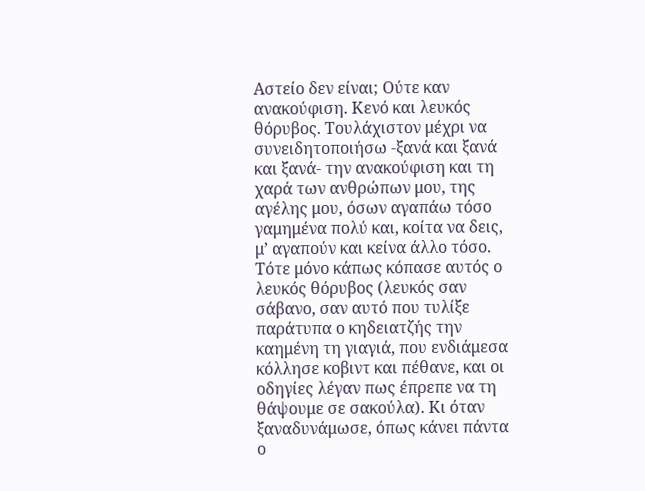Αστείο δεν είναι; Ούτε καν ανακούφιση. Κενό και λευκός θόρυβος. Τουλάχιστον μέχρι να συνειδητοποιήσω -ξανά και ξανά και ξανά- την ανακούφιση και τη χαρά των ανθρώπων μου, της αγέλης μου, όσων αγαπάω τόσο γαμημένα πολύ και, κοίτα να δεις, μ’ αγαπούν και κείνα άλλο τόσο.
Tότε μόνο κάπως κόπασε αυτός ο λευκός θόρυβος (λευκός σαν σάβανο, σαν αυτό που τυλίξε παράτυπα ο κηδειατζής την καημένη τη γιαγιά, που ενδιάμεσα κόλλησε κοβιντ και πέθανε, και οι οδηγίες λέγαν πως έπρεπε να τη θάψουμε σε σακούλα). Κι όταν ξαναδυνάμωσε, όπως κάνει πάντα ο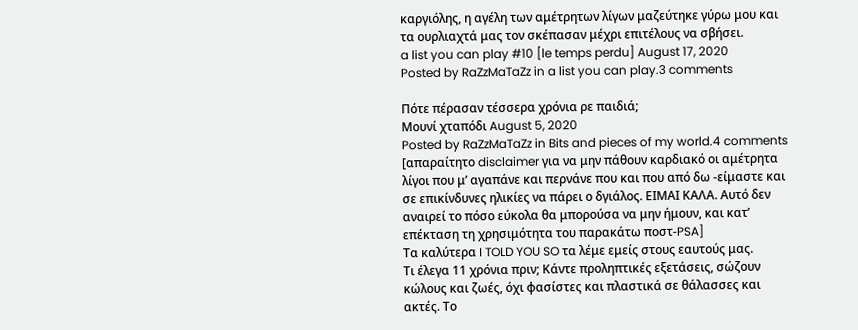καργιόλης, η αγέλη των αμέτρητων λίγων μαζεύτηκε γύρω μου και τα ουρλιαχτά μας τον σκέπασαν μέχρι επιτέλους να σβήσει.
a list you can play #10 [le temps perdu] August 17, 2020
Posted by RaZzMaTaZz in a list you can play.3 comments

Πότε πέρασαν τέσσερα χρόνια ρε παιδιά;
Μουνί χταπόδι August 5, 2020
Posted by RaZzMaTaZz in Bits and pieces of my world.4 comments
[απαραίτητο disclaimer για να μην πάθουν καρδιακό οι αμέτρητα λίγοι που μ’ αγαπάνε και περνάνε που και που από δω -είμαστε και σε επικίνδυνες ηλικίες να πάρει ο δγιάλος. ΕΙΜΑΙ ΚΑΛΑ. Αυτό δεν αναιρεί το πόσο εύκολα θα μπορούσα να μην ήμουν, και κατ’ επέκταση τη χρησιμότητα του παρακάτω ποστ-PSA]
Τα καλύτερα I TOLD YOU SO τα λέμε εμείς στους εαυτούς μας.
Τι έλεγα 11 χρόνια πριν; Κάντε προληπτικές εξετάσεις, σώζουν κώλους και ζωές, όχι φασίστες και πλαστικά σε θάλασσες και ακτές. Το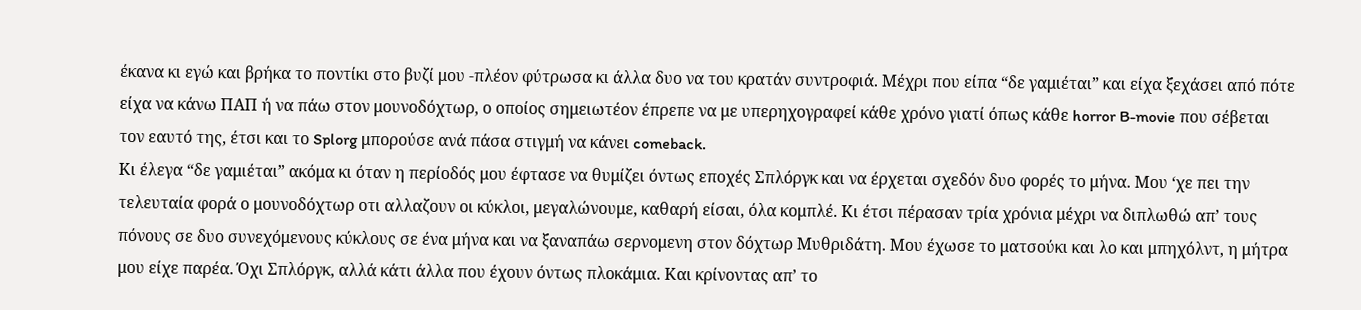έκανα κι εγώ και βρήκα το ποντίκι στο βυζί μου -πλέον φύτρωσα κι άλλα δυο να του κρατάν συντροφιά. Μέχρι που είπα “δε γαμιέται” και είχα ξεχάσει από πότε είχα να κάνω ΠΑΠ ή να πάω στον μουνοδόχτωρ, ο οποίος σημειωτέον έπρεπε να με υπερηχογραφεί κάθε χρόνο γιατί όπως κάθε horror B-movie που σέβεται τον εαυτό της, έτσι και το Splorg μπορούσε ανά πάσα στιγμή να κάνει comeback.
Κι έλεγα “δε γαμιέται” ακόμα κι όταν η περίοδός μου έφτασε να θυμίζει όντως εποχές Σπλόργκ και να έρχεται σχεδόν δυο φορές το μήνα. Μου ‘χε πει την τελευταία φορά ο μουνοδόχτωρ οτι αλλαζουν οι κύκλοι, μεγαλώνουμε, καθαρή είσαι, όλα κομπλέ. Κι έτσι πέρασαν τρία χρόνια μέχρι να διπλωθώ απ’ τους πόνους σε δυο συνεχόμενους κύκλους σε ένα μήνα και να ξαναπάω σερνομενη στον δόχτωρ Μυθριδάτη. Μου έχωσε το ματσούκι και λο και μπηχόλντ, η μήτρα μου είχε παρέα. Όχι Σπλόργκ, αλλά κάτι άλλα που έχουν όντως πλοκάμια. Και κρίνοντας απ’ το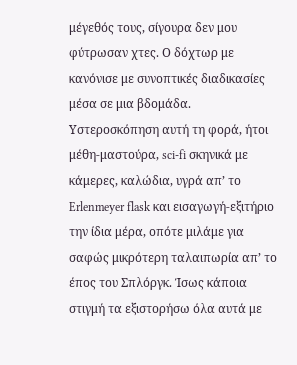μέγεθός τους, σίγουρα δεν μου φύτρωσαν χτες. Ο δόχτωρ με κανόνισε με συνοπτικές διαδικασίες μέσα σε μια βδομάδα. Υστεροσκόπηση αυτή τη φορά, ήτοι μέθη-μαστούρα, sci-fi σκηνικά με κάμερες, καλώδια, υγρά απ’ το Erlenmeyer flask και εισαγωγή-εξιτήριο την ίδια μέρα, οπότε μιλάμε για σαφώς μικρότερη ταλαιπωρία απ’ το έπος του Σπλόργκ. Ίσως κάποια στιγμή τα εξιστορήσω όλα αυτά με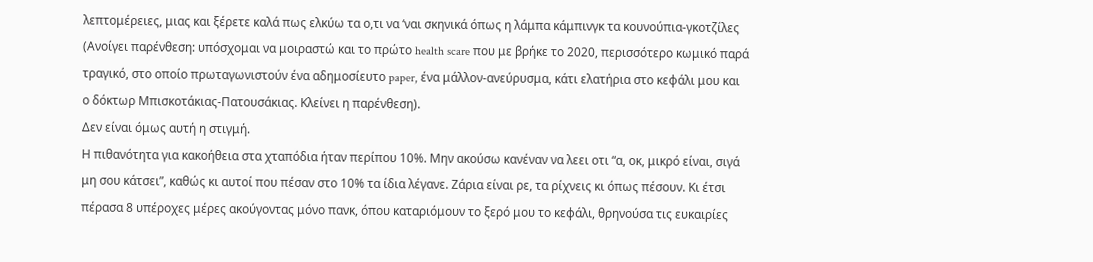λεπτομέρειες, μιας και ξέρετε καλά πως ελκύω τα ο,τι να ‘ναι σκηνικά όπως η λάμπα κάμπινγκ τα κουνούπια-γκοτζίλες (Ανοίγει παρένθεση: υπόσχομαι να μοιραστώ και το πρώτο health scare που με βρήκε το 2020, περισσότερο κωμικό παρά τραγικό, στο οποίο πρωταγωνιστούν ένα αδημοσίευτο paper, ένα μάλλον-ανεύρυσμα, κάτι ελατήρια στο κεφάλι μου και ο δόκτωρ Μπισκοτάκιας-Πατουσάκιας. Κλείνει η παρένθεση).
Δεν είναι όμως αυτή η στιγμή.
Η πιθανότητα για κακοήθεια στα χταπόδια ήταν περίπου 10%. Μην ακούσω κανέναν να λεει οτι “α, οκ, μικρό είναι, σιγά μη σου κάτσει”, καθώς κι αυτοί που πέσαν στο 10% τα ίδια λέγανε. Ζάρια είναι ρε, τα ρίχνεις κι όπως πέσουν. Κι έτσι πέρασα 8 υπέροχες μέρες ακούγοντας μόνο πανκ, όπου καταριόμουν το ξερό μου το κεφάλι, θρηνούσα τις ευκαιρίες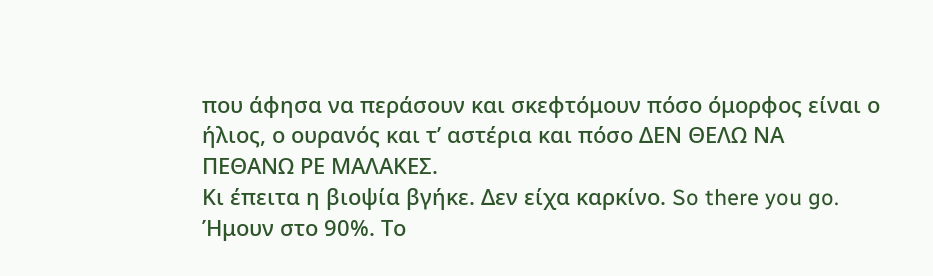που άφησα να περάσουν και σκεφτόμουν πόσο όμορφος είναι ο ήλιος, ο ουρανός και τ’ αστέρια και πόσο ΔΕN ΘΕΛΩ ΝΑ ΠΕΘΑΝΩ ΡΕ ΜΑΛΑΚΕΣ.
Κι έπειτα η βιοψία βγήκε. Δεν είχα καρκίνο. So there you go. Ήμουν στο 90%. Το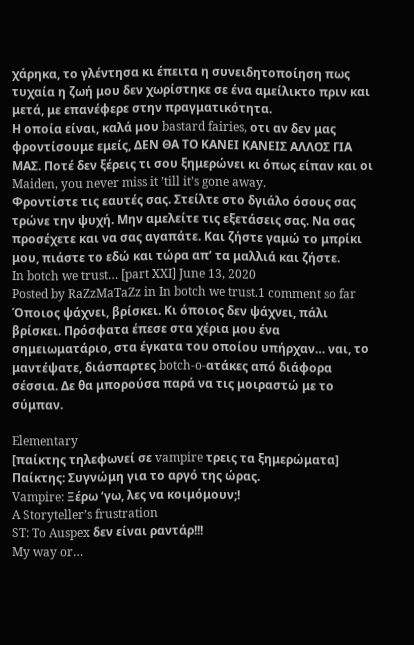χάρηκα, το γλέντησα κι έπειτα η συνειδητοποίηση πως τυχαία η ζωή μου δεν χωρίστηκε σε ένα αμείλικτο πριν και μετά, με επανέφερε στην πραγματικότητα.
Η οποία είναι, καλά μου bastard fairies, οτι αν δεν μας φροντίσουμε εμείς, ΔΕΝ ΘΑ ΤΟ ΚΑΝΕΙ ΚΑΝΕΙΣ ΑΛΛΟΣ ΓΙΑ ΜΑΣ. Ποτέ δεν ξέρεις τι σου ξημερώνει κι όπως είπαν και οι Maiden, you never miss it ’till it’s gone away.
Φροντίστε τις εαυτές σας. Στείλτε στο δγιάλο όσους σας τρώνε την ψυχή. Μην αμελείτε τις εξετάσεις σας. Να σας προσέχετε και να σας αγαπάτε. Και ζήστε γαμώ το μπρίκι μου, πιάστε το εδώ και τώρα απ’ τα μαλλιά και ζήστε.
In botch we trust… [part XXI] June 13, 2020
Posted by RaZzMaTaZz in In botch we trust.1 comment so far
Όποιος ψάχνει, βρίσκει. Κι όποιος δεν ψάχνει, πάλι βρίσκει. Πρόσφατα έπεσε στα χέρια μου ένα σημειωματάριο, στα έγκατα του οποίου υπήρχαν… ναι, το μαντέψατε, διάσπαρτες botch-o-ατάκες από διάφορα σέσσια. Δε θα μπορούσα παρά να τις μοιραστώ με το σύμπαν.

Elementary
[παίκτης τηλεφωνεί σε vampire τρεις τα ξημερώματα]
Παίκτης: Συγνώμη για το αργό της ώρας.
Vampire: Ξέρω ‘γω, λες να κοιμόμουν;!
A Storyteller’s frustration
ST: To Auspex δεν είναι ραντάρ!!!
My way or…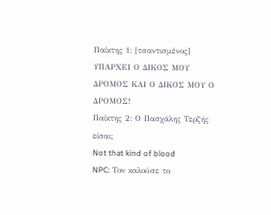Παίκτης 1: [τσαντισμένος] ΥΠΑΡΧΕΙ Ο ΔΙΚΟΣ ΜΟΥ ΔΡΟΜΟΣ ΚΑΙ Ο ΔΙΚΟΣ ΜΟΥ Ο ΔΡΟΜΟΣ!
Παίκτης 2: Ο Πασχάλης Τερζής είσαι;
Not that kind of blood
NPC: Τον καλούσε το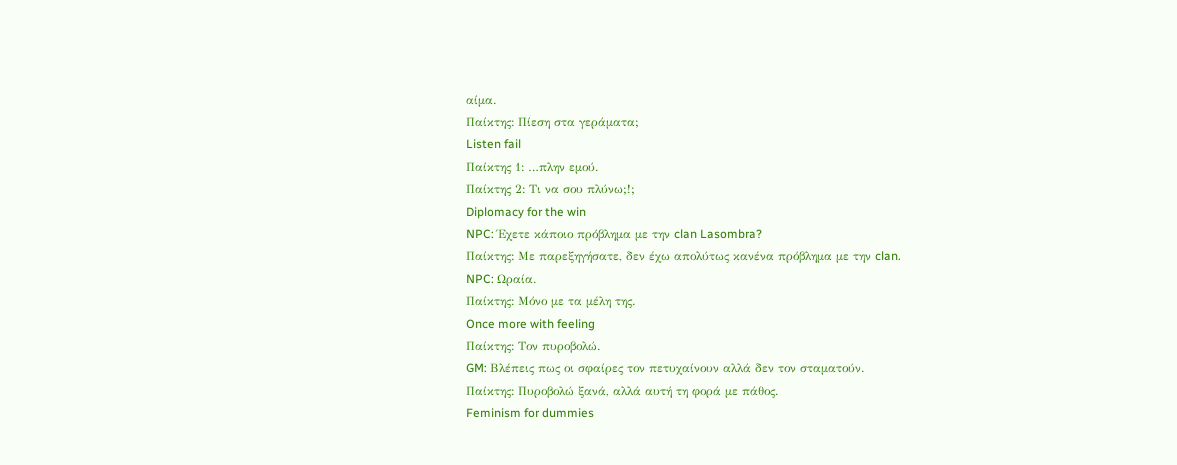αίμα.
Παίκτης: Πίεση στα γεράματα;
Listen fail
Παίκτης 1: …πλην εμού.
Παίκτης 2: Τι να σου πλύνω;!;
Diplomacy for the win
NPC: Έχετε κάποιο πρόβλημα με την clan Lasombra?
Παίκτης: Με παρεξηγήσατε, δεν έχω απολύτως κανένα πρόβλημα με την clan.
NPC: Ωραία.
Παίκτης: Μόνο με τα μέλη της.
Once more with feeling
Παίκτης: Τον πυροβολώ.
GM: Βλέπεις πως οι σφαίρες τον πετυχαίνουν αλλά δεν τον σταματούν.
Παίκτης: Πυροβολώ ξανά, αλλά αυτή τη φορά με πάθος.
Feminism for dummies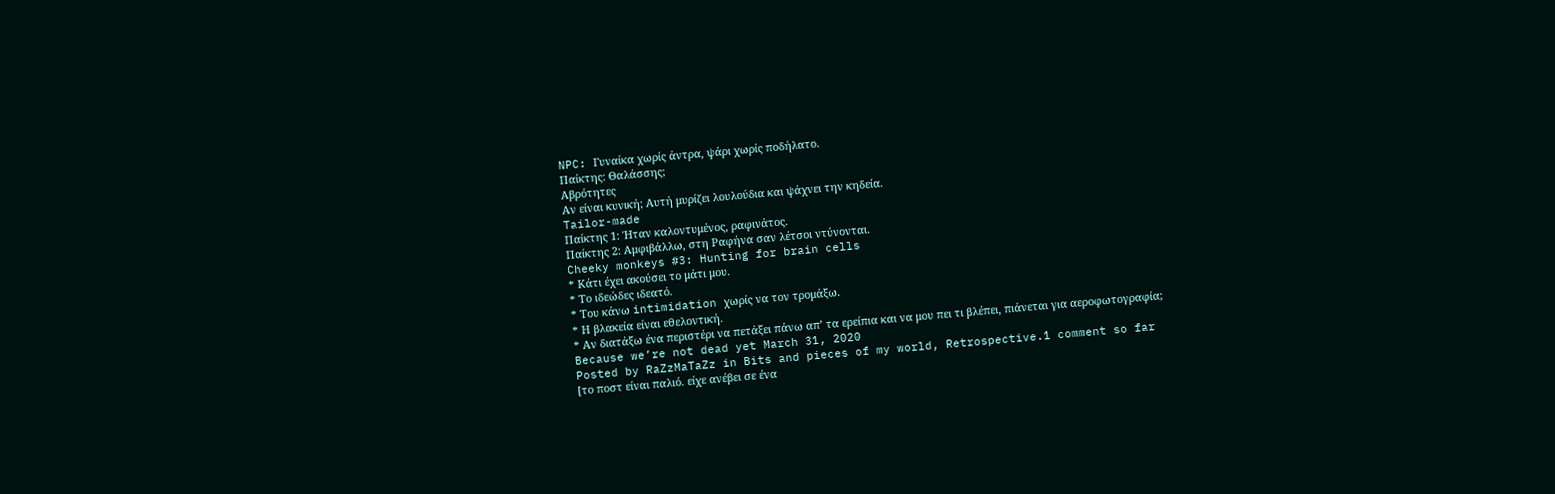NPC: Γυναίκα χωρίς άντρα, ψάρι χωρίς ποδήλατο.
Παίκτης: Θαλάσσης;
Αβρότητες
Αν είναι κυνική; Αυτή μυρίζει λουλούδια και ψάχνει την κηδεία.
Tailor-made
Παίκτης 1: Ήταν καλοντυμένος, ραφινάτος.
Παίκτης 2: Αμφιβάλλω, στη Ραφήνα σαν λέτσοι ντύνονται.
Cheeky monkeys #3: Hunting for brain cells
* Κάτι έχει ακούσει το μάτι μου.
* Το ιδεώδες ιδεατό.
* Του κάνω intimidation χωρίς να τον τρομάξω.
* Η βλακεία είναι εθελοντική.
* Αν διατάξω ένα περιστέρι να πετάξει πάνω απ’ τα ερείπια και να μου πει τι βλέπει, πιάνεται για αεροφωτογραφία;
Because we’re not dead yet March 31, 2020
Posted by RaZzMaTaZz in Bits and pieces of my world, Retrospective.1 comment so far
[το ποστ είναι παλιό. είχε ανέβει σε ένα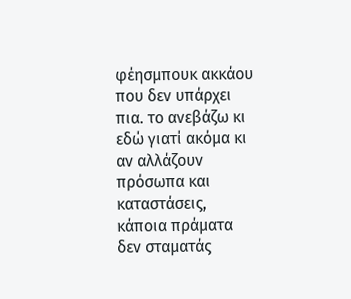φέησμπουκ ακκάου που δεν υπάρχει πια. το ανεβάζω κι εδώ γιατί ακόμα κι αν αλλάζουν πρόσωπα και καταστάσεις, κάποια πράματα δεν σταματάς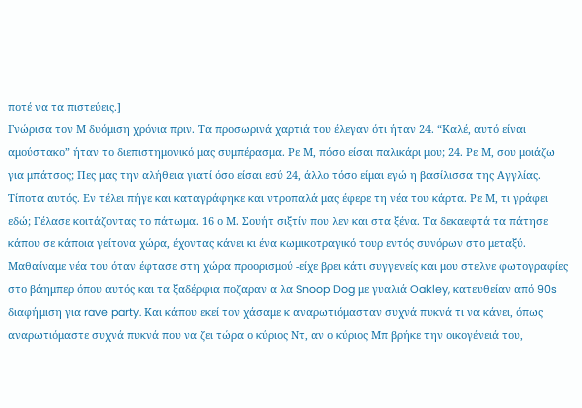ποτέ να τα πιστεύεις.]
Γνώρισα τον Μ δυόμιση χρόνια πριν. Τα προσωρινά χαρτιά του έλεγαν ότι ήταν 24. “Καλέ, αυτό είναι αμούστακο” ήταν το διεπιστημονικό μας συμπέρασμα. Ρε Μ, πόσο είσαι παλικάρι μου; 24. Ρε Μ, σου μοιάζω για μπάτσος; Πες μας την αλήθεια γιατί όσο είσαι εσύ 24, άλλο τόσο είμαι εγώ η βασίλισσα της Αγγλίας. Τίποτα αυτός. Εν τέλει πήγε και καταγράφηκε και ντροπαλά μας έφερε τη νέα του κάρτα. Ρε Μ, τι γράφει εδώ; Γέλασε κοιτάζοντας το πάτωμα. 16 ο Μ. Σουήτ σιξτίν που λεν και στα ξένα. Τα δεκαεφτά τα πάτησε κάπου σε κάποια γείτονα χώρα, έχοντας κάνει κι ένα κωμικοτραγικό τουρ εντός συνόρων στο μεταξύ. Μαθαίναμε νέα του όταν έφτασε στη χώρα προορισμού -είχε βρει κάτι συγγενείς και μου στελνε φωτογραφίες στο βάημπερ όπου αυτός και τα ξαδέρφια ποζαραν α λα Snoop Dog με γυαλιά Oakley, κατευθείαν από 90s διαφήμιση για rave party. Και κάπου εκεί τον χάσαμε κ αναρωτιόμασταν συχνά πυκνά τι να κάνει, όπως αναρωτιόμαστε συχνά πυκνά που να ζει τώρα ο κύριος Ντ, αν ο κύριος Μπ βρήκε την οικογένειά του,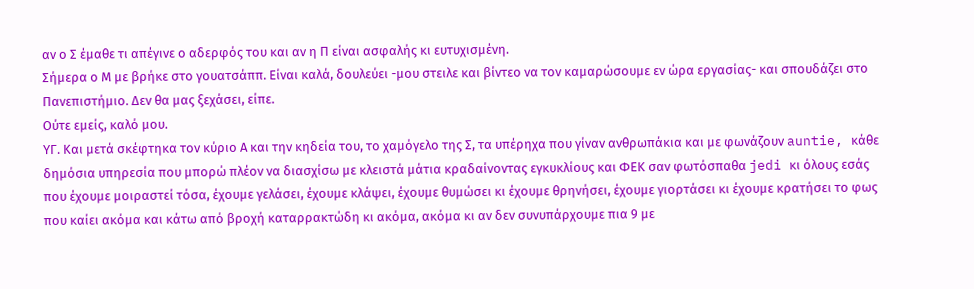αν ο Σ έμαθε τι απέγινε ο αδερφός του και αν η Π είναι ασφαλής κι ευτυχισμένη.
Σήμερα ο Μ με βρήκε στο γουατσάππ. Είναι καλά, δουλεύει -μου στειλε και βίντεο να τον καμαρώσουμε εν ώρα εργασίας- και σπουδάζει στο Πανεπιστήμιο. Δεν θα μας ξεχάσει, είπε.
Ούτε εμείς, καλό μου.
ΥΓ. Και μετά σκέφτηκα τον κύριο Α και την κηδεία του, το χαμόγελο της Σ, τα υπέρηχα που γίναν ανθρωπάκια και με φωνάζουν auntie, κάθε δημόσια υπηρεσία που μπορώ πλέον να διασχίσω με κλειστά μάτια κραδαίνοντας εγκυκλίους και ΦΕΚ σαν φωτόσπαθα jedi κι όλους εσάς που έχουμε μοιραστεί τόσα, έχουμε γελάσει, έχουμε κλάψει, έχουμε θυμώσει κι έχουμε θρηνήσει, έχουμε γιορτάσει κι έχουμε κρατήσει το φως που καίει ακόμα και κάτω από βροχή καταρρακτώδη κι ακόμα, ακόμα κι αν δεν συνυπάρχουμε πια 9 με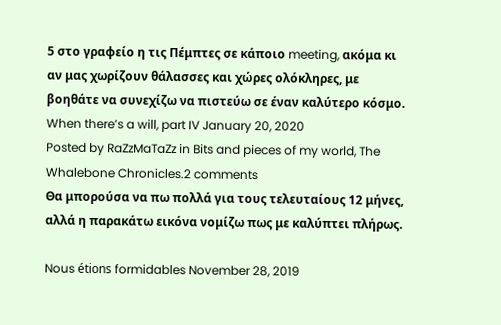5 στο γραφείο η τις Πέμπτες σε κάποιο meeting, ακόμα κι αν μας χωρίζουν θάλασσες και χώρες ολόκληρες, με βοηθάτε να συνεχίζω να πιστεύω σε έναν καλύτερο κόσμο.
When there’s a will, part IV January 20, 2020
Posted by RaZzMaTaZz in Bits and pieces of my world, The Whalebone Chronicles.2 comments
Θα μπορούσα να πω πολλά για τους τελευταίους 12 μήνες, αλλά η παρακάτω εικόνα νομίζω πως με καλύπτει πλήρως.

Nous étions formidables November 28, 2019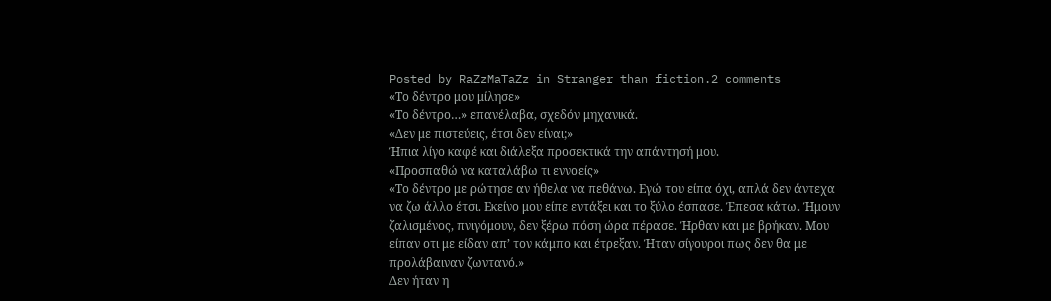Posted by RaZzMaTaZz in Stranger than fiction.2 comments
«Το δέντρο μου μίλησε»
«Το δέντρο…» επανέλαβα, σχεδόν μηχανικά.
«Δεν με πιστεύεις, έτσι δεν είναι;»
Ήπια λίγο καφέ και διάλεξα προσεκτικά την απάντησή μου.
«Προσπαθώ να καταλάβω τι εννοείς»
«Το δέντρο με ρώτησε αν ήθελα να πεθάνω. Εγώ του είπα όχι, απλά δεν άντεχα να ζω άλλο έτσι. Εκείνο μου είπε εντάξει και το ξύλο έσπασε. Έπεσα κάτω. Ήμουν ζαλισμένος, πνιγόμουν, δεν ξέρω πόση ώρα πέρασε. Ήρθαν και με βρήκαν. Μου είπαν οτι με είδαν απ’ τον κάμπο και έτρεξαν. Ήταν σίγουροι πως δεν θα με προλάβαιναν ζωντανό.»
Δεν ήταν η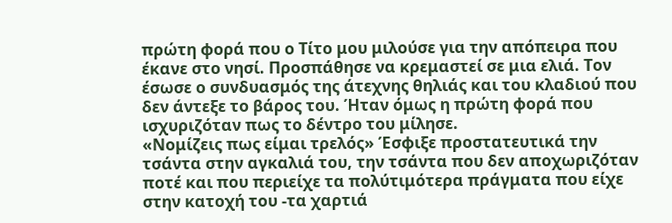πρώτη φορά που ο Τίτο μου μιλούσε για την απόπειρα που έκανε στο νησί. Προσπάθησε να κρεμαστεί σε μια ελιά. Τον έσωσε ο συνδυασμός της άτεχνης θηλιάς και του κλαδιού που δεν άντεξε το βάρος του. Ήταν όμως η πρώτη φορά που ισχυριζόταν πως το δέντρο του μίλησε.
«Νομίζεις πως είμαι τρελός» Έσφιξε προστατευτικά την τσάντα στην αγκαλιά του, την τσάντα που δεν αποχωριζόταν ποτέ και που περιείχε τα πολύτιμότερα πράγματα που είχε στην κατοχή του -τα χαρτιά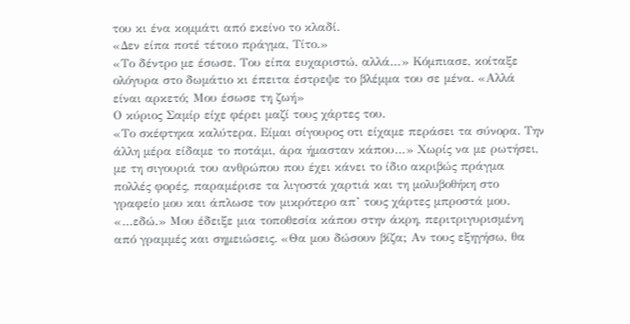του κι ένα κομμάτι από εκείνο το κλαδί.
«Δεν είπα ποτέ τέτοιο πράγμα, Τίτο.»
«Το δέντρο με έσωσε. Του είπα ευχαριστώ, αλλά…» Κόμπιασε, κοίταξε ολόγυρα στο δωμάτιο κι έπειτα έστρεψε το βλέμμα του σε μένα. «Αλλά είναι αρκετό; Μου έσωσε τη ζωή»
Ο κύριος Σαμίρ είχε φέρει μαζί τους χάρτες του.
«Το σκέφτηκα καλύτερα. Είμαι σίγουρος οτι είχαμε περάσει τα σύνορα. Την άλλη μέρα είδαμε το ποτάμι, άρα ήμασταν κάπου…» Χωρίς να με ρωτήσει, με τη σιγουριά του ανθρώπου που έχει κάνει το ίδιο ακριβώς πράγμα πολλές φορές, παραμέρισε τα λιγοστά χαρτιά και τη μολυβοθήκη στο γραφείο μου και άπλωσε τον μικρότερο απ’ τους χάρτες μπροστά μου. «…εδώ.» Μου έδειξε μια τοποθεσία κάπου στην άκρη, περιτριγυρισμένη από γραμμές και σημειώσεις. «Θα μου δώσουν βίζα; Αν τους εξηγήσω, θα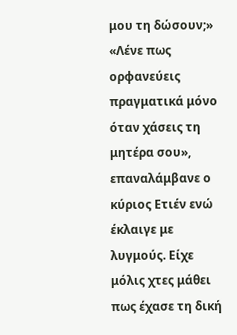μου τη δώσουν;»
«Λένε πως ορφανεύεις πραγματικά μόνο όταν χάσεις τη μητέρα σου», επαναλάμβανε ο κύριος Ετιέν ενώ έκλαιγε με λυγμούς. Είχε μόλις χτες μάθει πως έχασε τη δική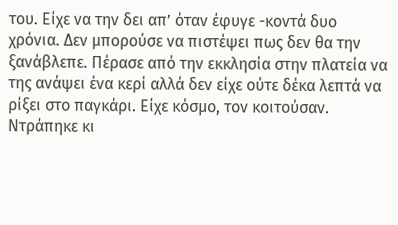του. Είχε να την δει απ’ όταν έφυγε -κοντά δυο χρόνια. Δεν μπορούσε να πιστέψει πως δεν θα την ξανάβλεπε. Πέρασε από την εκκλησία στην πλατεία να της ανάψει ένα κερί αλλά δεν είχε ούτε δέκα λεπτά να ρίξει στο παγκάρι. Είχε κόσμο, τον κοιτούσαν. Ντράπηκε κι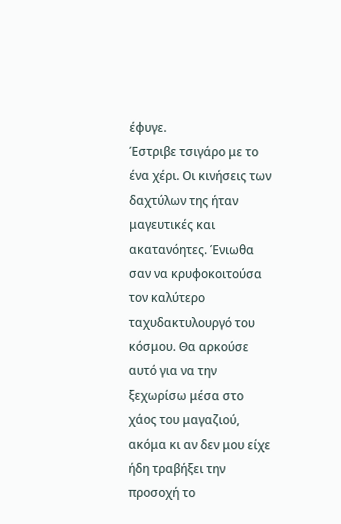έφυγε.
Έστριβε τσιγάρο με το ένα χέρι. Οι κινήσεις των δαχτύλων της ήταν μαγευτικές και ακατανόητες. Ένιωθα σαν να κρυφοκοιτούσα τον καλύτερο ταχυδακτυλουργό του κόσμου. Θα αρκούσε αυτό για να την ξεχωρίσω μέσα στο χάος του μαγαζιού, ακόμα κι αν δεν μου είχε ήδη τραβήξει την προσοχή το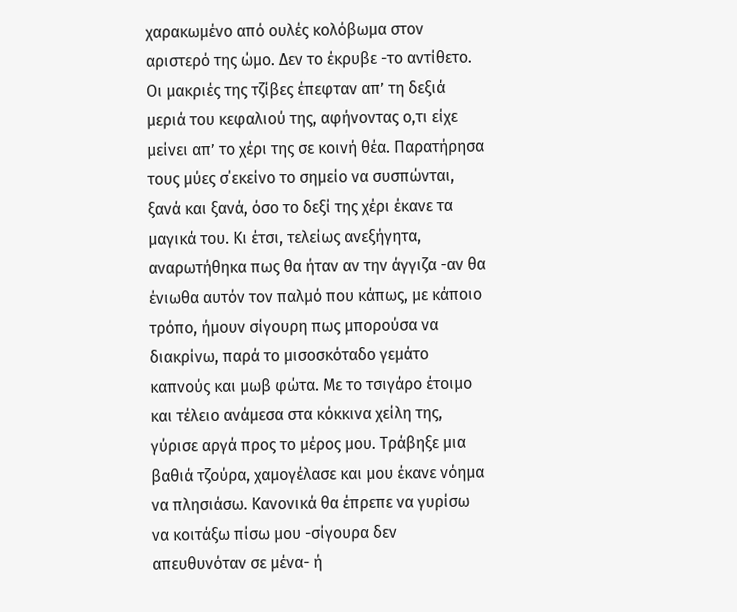χαρακωμένο από ουλές κολόβωμα στον αριστερό της ώμο. Δεν το έκρυβε -το αντίθετο. Οι μακριές της τζίβες έπεφταν απ’ τη δεξιά μεριά του κεφαλιού της, αφήνοντας ο,τι είχε μείνει απ’ το χέρι της σε κοινή θέα. Παρατήρησα τους μύες σ΄εκείνο το σημείο να συσπώνται, ξανά και ξανά, όσο το δεξί της χέρι έκανε τα μαγικά του. Κι έτσι, τελείως ανεξήγητα, αναρωτήθηκα πως θα ήταν αν την άγγιζα -αν θα ένιωθα αυτόν τον παλμό που κάπως, με κάποιο τρόπο, ήμουν σίγουρη πως μπορούσα να διακρίνω, παρά το μισοσκόταδο γεμάτο καπνούς και μωβ φώτα. Με το τσιγάρο έτοιμο και τέλειο ανάμεσα στα κόκκινα χείλη της, γύρισε αργά προς το μέρος μου. Τράβηξε μια βαθιά τζούρα, χαμογέλασε και μου έκανε νόημα να πλησιάσω. Κανονικά θα έπρεπε να γυρίσω να κοιτάξω πίσω μου -σίγουρα δεν απευθυνόταν σε μένα- ή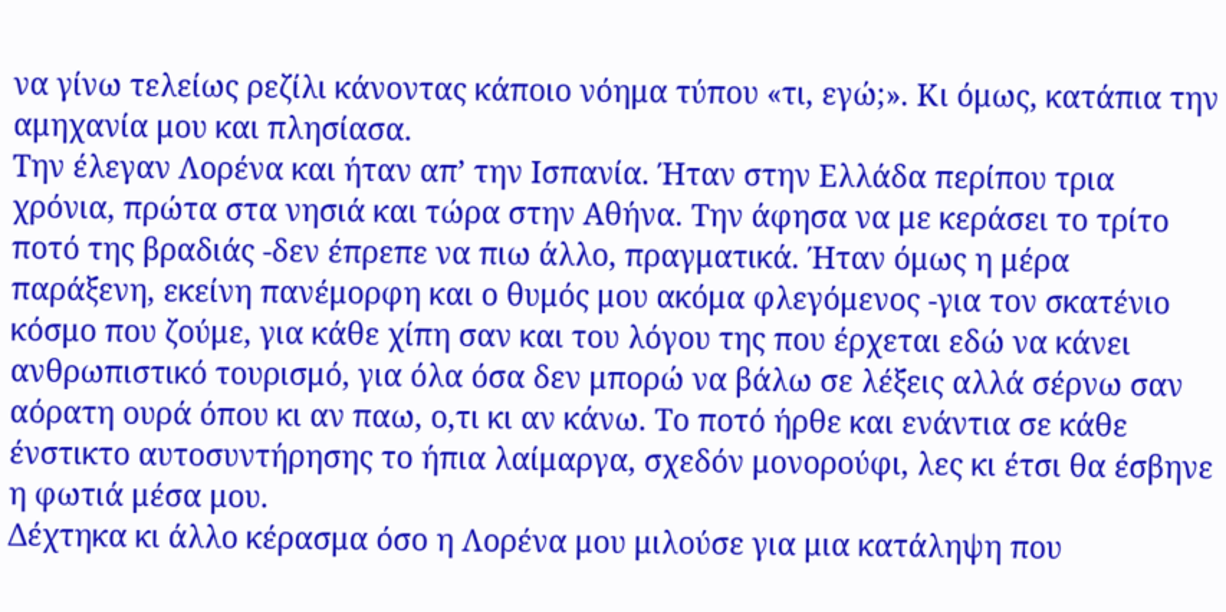να γίνω τελείως ρεζίλι κάνοντας κάποιο νόημα τύπου «τι, εγώ;». Κι όμως, κατάπια την αμηχανία μου και πλησίασα.
Την έλεγαν Λορένα και ήταν απ’ την Ισπανία. Ήταν στην Ελλάδα περίπου τρια χρόνια, πρώτα στα νησιά και τώρα στην Αθήνα. Την άφησα να με κεράσει το τρίτο ποτό της βραδιάς -δεν έπρεπε να πιω άλλο, πραγματικά. Ήταν όμως η μέρα παράξενη, εκείνη πανέμορφη και ο θυμός μου ακόμα φλεγόμενος -για τον σκατένιο κόσμο που ζούμε, για κάθε χίπη σαν και του λόγου της που έρχεται εδώ να κάνει ανθρωπιστικό τουρισμό, για όλα όσα δεν μπορώ να βάλω σε λέξεις αλλά σέρνω σαν αόρατη ουρά όπου κι αν παω, ο,τι κι αν κάνω. Το ποτό ήρθε και ενάντια σε κάθε ένστικτο αυτοσυντήρησης το ήπια λαίμαργα, σχεδόν μονορούφι, λες κι έτσι θα έσβηνε η φωτιά μέσα μου.
Δέχτηκα κι άλλο κέρασμα όσο η Λορένα μου μιλούσε για μια κατάληψη που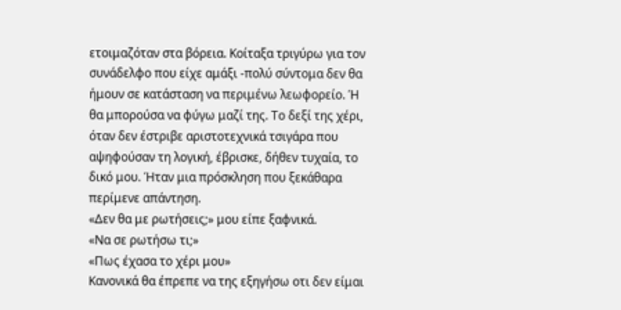ετοιμαζόταν στα βόρεια. Κοίταξα τριγύρω για τον συνάδελφο που είχε αμάξι -πολύ σύντομα δεν θα ήμουν σε κατάσταση να περιμένω λεωφορείο. Ή θα μπορούσα να φύγω μαζί της. Το δεξί της χέρι, όταν δεν έστριβε αριστοτεχνικά τσιγάρα που αψηφούσαν τη λογική, έβρισκε, δήθεν τυχαία, το δικό μου. Ήταν μια πρόσκληση που ξεκάθαρα περίμενε απάντηση.
«Δεν θα με ρωτήσεις;» μου είπε ξαφνικά.
«Να σε ρωτήσω τι;»
«Πως έχασα το χέρι μου»
Κανονικά θα έπρεπε να της εξηγήσω οτι δεν είμαι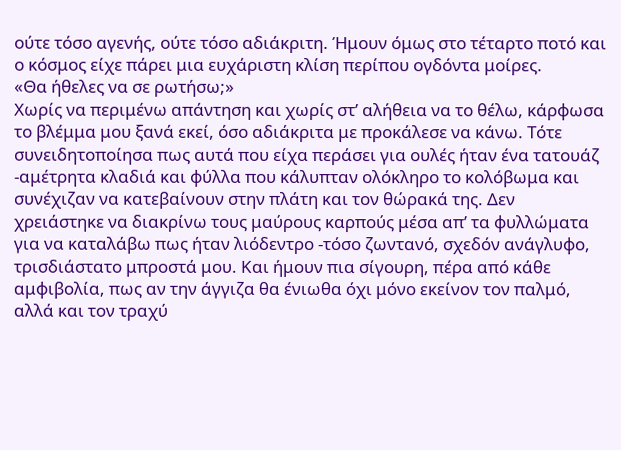ούτε τόσο αγενής, ούτε τόσο αδιάκριτη. Ήμουν όμως στο τέταρτο ποτό και ο κόσμος είχε πάρει μια ευχάριστη κλίση περίπου ογδόντα μοίρες.
«Θα ήθελες να σε ρωτήσω;»
Χωρίς να περιμένω απάντηση και χωρίς στ’ αλήθεια να το θέλω, κάρφωσα το βλέμμα μου ξανά εκεί, όσο αδιάκριτα με προκάλεσε να κάνω. Τότε συνειδητοποίησα πως αυτά που είχα περάσει για ουλές ήταν ένα τατουάζ -αμέτρητα κλαδιά και φύλλα που κάλυπταν ολόκληρο το κολόβωμα και συνέχιζαν να κατεβαίνουν στην πλάτη και τον θώρακά της. Δεν χρειάστηκε να διακρίνω τους μαύρους καρπούς μέσα απ’ τα φυλλώματα για να καταλάβω πως ήταν λιόδεντρο -τόσο ζωντανό, σχεδόν ανάγλυφο, τρισδιάστατο μπροστά μου. Και ήμουν πια σίγουρη, πέρα από κάθε αμφιβολία, πως αν την άγγιζα θα ένιωθα όχι μόνο εκείνον τον παλμό, αλλά και τον τραχύ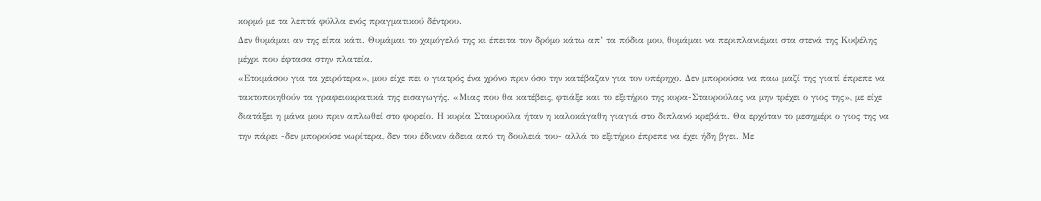κορμό με τα λεπτά φύλλα ενός πραγματικού δέντρου.
Δεν θυμάμαι αν της είπα κάτι. Θυμάμαι το χαμόγελό της κι έπειτα τον δρόμο κάτω απ’ τα πόδια μου, θυμάμαι να περιπλανιέμαι στα στενά της Κυψέλης μέχρι που έφτασα στην πλατεία.
«Ετοιμάσου για τα χειρότερα», μου είχε πει ο γιατρός ένα χρόνο πριν όσο την κατέβαζαν για τον υπέρηχο. Δεν μπορούσα να παω μαζί της γιατί έπρεπε να τακτοποιηθούν τα γραφειοκρατικά της εισαγωγής. «Μιας που θα κατέβεις, φτιάξε και το εξιτήριο της κυρα-Σταυρούλας να μην τρέχει ο γιος της», με είχε διατάξει η μάνα μου πριν απλωθεί στο φορείο. Η κυρία Σταυρούλα ήταν η καλοκάγαθη γιαγιά στο διπλανό κρεβάτι. Θα ερχόταν το μεσημέρι ο γιος της να την πάρει -δεν μπορούσε νωρίτερα, δεν του έδιναν άδεια από τη δουλειά του- αλλά το εξιτήριο έπρεπε να έχει ήδη βγει. Με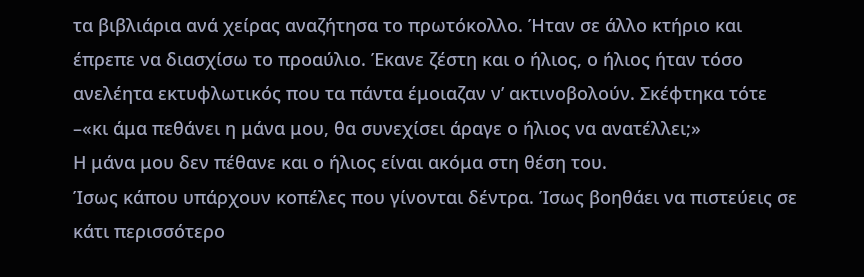τα βιβλιάρια ανά χείρας αναζήτησα το πρωτόκολλο. Ήταν σε άλλο κτήριο και έπρεπε να διασχίσω το προαύλιο. Έκανε ζέστη και ο ήλιος, ο ήλιος ήταν τόσο ανελέητα εκτυφλωτικός που τα πάντα έμοιαζαν ν’ ακτινοβολούν. Σκέφτηκα τότε –«κι άμα πεθάνει η μάνα μου, θα συνεχίσει άραγε ο ήλιος να ανατέλλει;»
Η μάνα μου δεν πέθανε και ο ήλιος είναι ακόμα στη θέση του.
Ίσως κάπου υπάρχουν κοπέλες που γίνονται δέντρα. Ίσως βοηθάει να πιστεύεις σε κάτι περισσότερο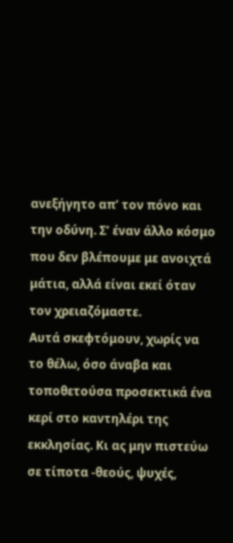ανεξήγητο απ’ τον πόνο και την οδύνη. Σ’ έναν άλλο κόσμο που δεν βλέπουμε με ανοιχτά μάτια, αλλά είναι εκεί όταν τον χρειαζόμαστε.
Αυτά σκεφτόμουν, χωρίς να το θέλω, όσο άναβα και τοποθετούσα προσεκτικά ένα κερί στο καντηλέρι της εκκλησίας. Κι ας μην πιστεύω σε τίποτα -θεούς, ψυχές,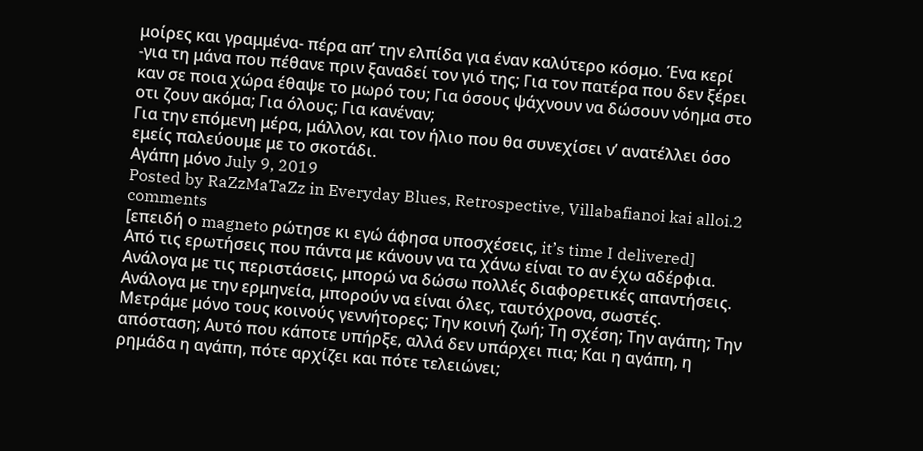μοίρες και γραμμένα- πέρα απ’ την ελπίδα για έναν καλύτερο κόσμο. Ένα κερί -για τη μάνα που πέθανε πριν ξαναδεί τον γιό της; Για τον πατέρα που δεν ξέρει καν σε ποια χώρα έθαψε το μωρό του; Για όσους ψάχνουν να δώσουν νόημα στο οτι ζουν ακόμα; Για όλους; Για κανέναν;
Για την επόμενη μέρα, μάλλον, και τον ήλιο που θα συνεχίσει ν’ ανατέλλει όσο εμείς παλεύουμε με το σκοτάδι.
Αγάπη μόνο July 9, 2019
Posted by RaZzMaTaZz in Everyday Blues, Retrospective, Villabafianoi kai alloi.2 comments
[επειδή ο magneto ρώτησε κι εγώ άφησα υποσχέσεις, it’s time I delivered]
Από τις ερωτήσεις που πάντα με κάνουν να τα χάνω είναι το αν έχω αδέρφια.
Ανάλογα με τις περιστάσεις, μπορώ να δώσω πολλές διαφορετικές απαντήσεις. Ανάλογα με την ερμηνεία, μπορούν να είναι όλες, ταυτόχρονα, σωστές.
Μετράμε μόνο τους κοινούς γεννήτορες; Την κοινή ζωή; Τη σχέση; Την αγάπη; Την απόσταση; Αυτό που κάποτε υπήρξε, αλλά δεν υπάρχει πια; Και η αγάπη, η ρημάδα η αγάπη, πότε αρχίζει και πότε τελειώνει;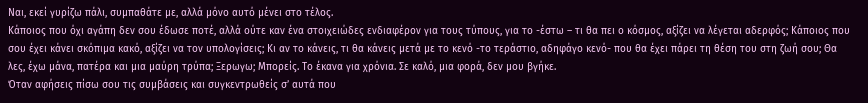Ναι, εκεί γυρίζω πάλι, συμπαθάτε με, αλλά μόνο αυτό μένει στο τέλος.
Κάποιος που όχι αγάπη δεν σου έδωσε ποτέ, αλλά ούτε καν ένα στοιχειώδες ενδιαφέρον για τους τύπους, για το -έστω – τι θα πει ο κόσμος, αξίζει να λέγεται αδερφός; Κάποιος που σου έχει κάνει σκόπιμα κακό, αξίζει να τον υπολογίσεις; Κι αν το κάνεις, τι θα κάνεις μετά με το κενό -το τεράστιο, αδηφάγο κενό- που θα έχει πάρει τη θέση του στη ζωή σου; Θα λες, έχω μάνα, πατέρα και μια μαύρη τρύπα; Ξερωγω; Μπορείς. Το έκανα για χρόνια. Σε καλό, μια φορά, δεν μου βγήκε.
Όταν αφήσεις πίσω σου τις συμβάσεις και συγκεντρωθείς σ’ αυτά που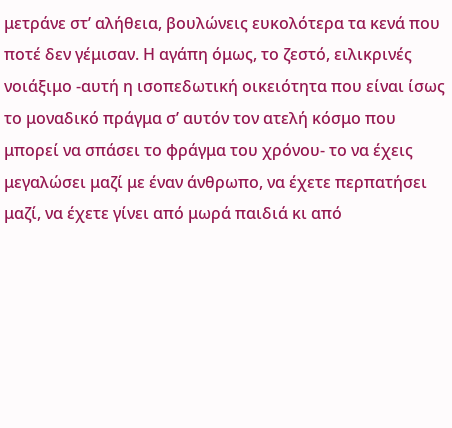μετράνε στ’ αλήθεια, βουλώνεις ευκολότερα τα κενά που ποτέ δεν γέμισαν. Η αγάπη όμως, το ζεστό, ειλικρινές νοιάξιμο -αυτή η ισοπεδωτική οικειότητα που είναι ίσως το μοναδικό πράγμα σ’ αυτόν τον ατελή κόσμο που μπορεί να σπάσει το φράγμα του χρόνου- το να έχεις μεγαλώσει μαζί με έναν άνθρωπο, να έχετε περπατήσει μαζί, να έχετε γίνει από μωρά παιδιά κι από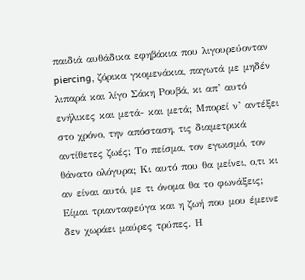παιδιά αυθάδικα εφηβάκια που λιγουρεύονταν piercing, ζόρικα γκομενάκια, παγωτά με μηδέν λιπαρά και λίγο Σάκη Ρουβά, κι απ’ αυτό ενήλικες και μετά- και μετά; Μπορεί ν’ αντέξει στο χρόνο, την απόσταση, τις διαμετρικά αντίθετες ζωές; Το πείσμα, τον εγωισμό, τον θάνατο ολόγυρα; Κι αυτό που θα μείνει, ο,τι κι αν είναι αυτό, με τι όνομα θα το φωνάξεις;
Είμαι τριανταφεύγα και η ζωή που μου έμεινε δεν χωράει μαύρες τρύπες. Η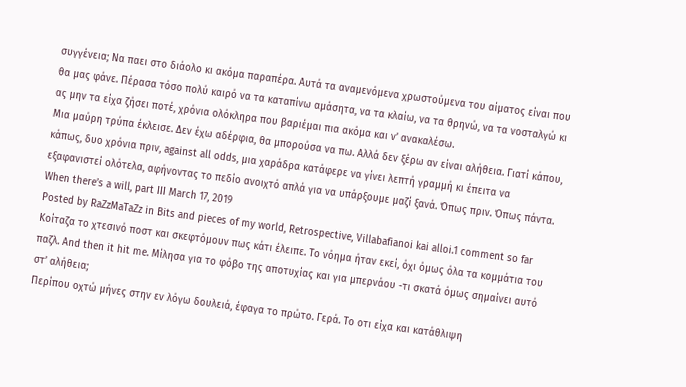συγγένεια; Να παει στο διάολο κι ακόμα παραπέρα. Αυτά τα αναμενόμενα χρωστούμενα του αίματος είναι που θα μας φάνε. Πέρασα τόσο πολύ καιρό να τα καταπίνω αμάσητα, να τα κλαίω, να τα θρηνώ, να τα νοσταλγώ κι ας μην τα είχα ζήσει ποτέ, χρόνια ολόκληρα που βαριέμαι πια ακόμα και ν’ ανακαλέσω.
Μια μαύρη τρύπα έκλεισε. Δεν έχω αδέρφια, θα μπορούσα να πω. Αλλά δεν ξέρω αν είναι αλήθεια. Γιατί κάπου, κάπως, δυο χρόνια πριν, against all odds, μια χαράδρα κατάφερε να γίνει λεπτή γραμμή κι έπειτα να εξαφανιστεί ολότελα, αφήνοντας το πεδίο ανοιχτό απλά για να υπάρξουμε μαζί ξανά. Όπως πριν. Όπως πάντα.
When there’s a will, part III March 17, 2019
Posted by RaZzMaTaZz in Bits and pieces of my world, Retrospective, Villabafianoi kai alloi.1 comment so far
Κοίταζα το χτεσινό ποστ και σκεφτόμουν πως κάτι έλειπε. Το νόημα ήταν εκεί, όχι όμως όλα τα κομμάτια του παζλ. And then it hit me. Μίλησα για το φόβο της αποτυχίας και για μπερνάου -τι σκατά όμως σημαίνει αυτό στ’ αλήθεια;
Περίπου οχτώ μήνες στην εν λόγω δουλειά, έφαγα το πρώτο. Γερά. Το οτι είχα και κατάθλιψη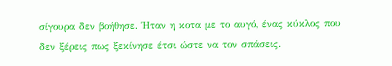σίγουρα δεν βοήθησε. Ήταν η κοτα με το αυγό, ένας κύκλος που δεν ξέρεις πως ξεκίνησε έτσι ώστε να τον σπάσεις.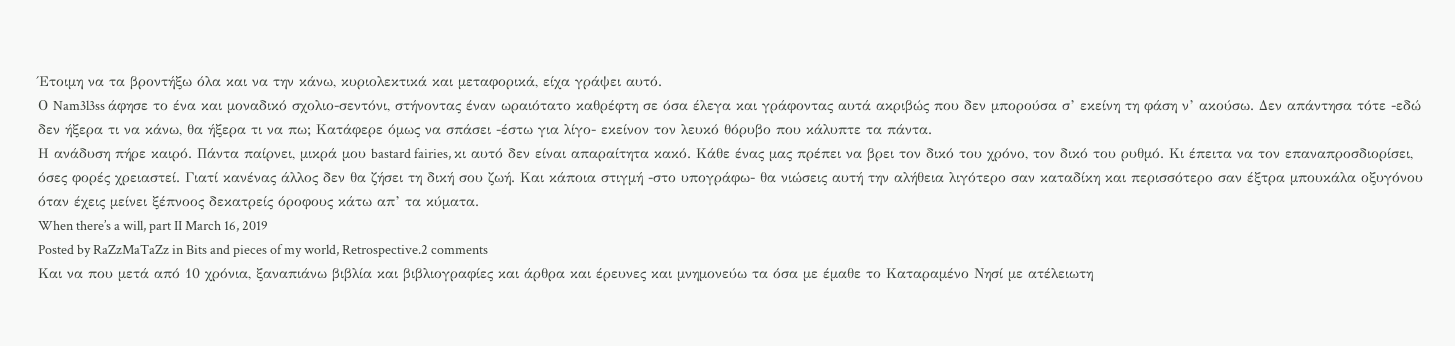Έτοιμη να τα βροντήξω όλα και να την κάνω, κυριολεκτικά και μεταφορικά, είχα γράψει αυτό.
Ο Nam3l3ss άφησε το ένα και μοναδικό σχολιο-σεντόνι, στήνοντας έναν ωραιότατο καθρέφτη σε όσα έλεγα και γράφοντας αυτά ακριβώς που δεν μπορούσα σ’ εκείνη τη φάση ν’ ακούσω. Δεν απάντησα τότε -εδώ δεν ήξερα τι να κάνω, θα ήξερα τι να πω; Κατάφερε όμως να σπάσει -έστω για λίγο- εκείνον τον λευκό θόρυβο που κάλυπτε τα πάντα.
Η ανάδυση πήρε καιρό. Πάντα παίρνει, μικρά μου bastard fairies, κι αυτό δεν είναι απαραίτητα κακό. Κάθε ένας μας πρέπει να βρει τον δικό του χρόνο, τον δικό του ρυθμό. Κι έπειτα να τον επαναπροσδιορίσει, όσες φορές χρειαστεί. Γιατί κανένας άλλος δεν θα ζήσει τη δική σου ζωή. Και κάποια στιγμή -στο υπογράφω- θα νιώσεις αυτή την αλήθεια λιγότερο σαν καταδίκη και περισσότερο σαν έξτρα μπουκάλα οξυγόνου όταν έχεις μείνει ξέπνοος δεκατρείς όροφους κάτω απ’ τα κύματα.
When there’s a will, part II March 16, 2019
Posted by RaZzMaTaZz in Bits and pieces of my world, Retrospective.2 comments
Και να που μετά από 10 χρόνια, ξαναπιάνω βιβλία και βιβλιογραφίες και άρθρα και έρευνες και μνημονεύω τα όσα με έμαθε το Καταραμένο Νησί με ατέλειωτη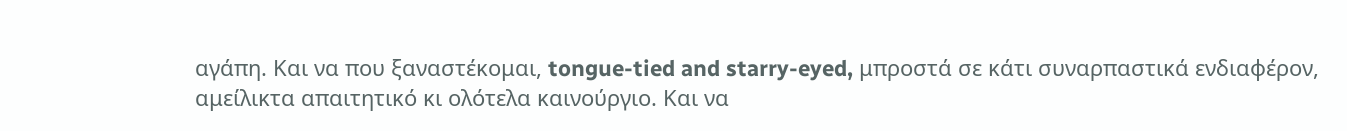αγάπη. Και να που ξαναστέκομαι, tongue-tied and starry-eyed, μπροστά σε κάτι συναρπαστικά ενδιαφέρον, αμείλικτα απαιτητικό κι ολότελα καινούργιο. Και να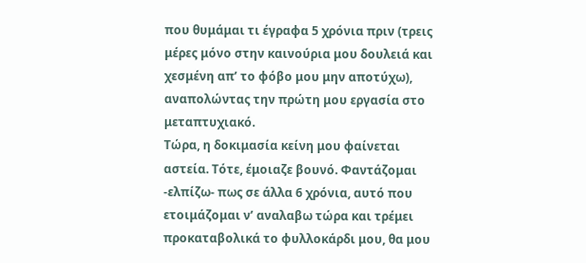που θυμάμαι τι έγραφα 5 χρόνια πριν (τρεις μέρες μόνο στην καινούρια μου δουλειά και χεσμένη απ’ το φόβο μου μην αποτύχω), αναπολώντας την πρώτη μου εργασία στο μεταπτυχιακό.
Τώρα, η δοκιμασία κείνη μου φαίνεται αστεία. Τότε, έμοιαζε βουνό. Φαντάζομαι -ελπίζω- πως σε άλλα 6 χρόνια, αυτό που ετοιμάζομαι ν’ αναλαβω τώρα και τρέμει προκαταβολικά το φυλλοκάρδι μου, θα μου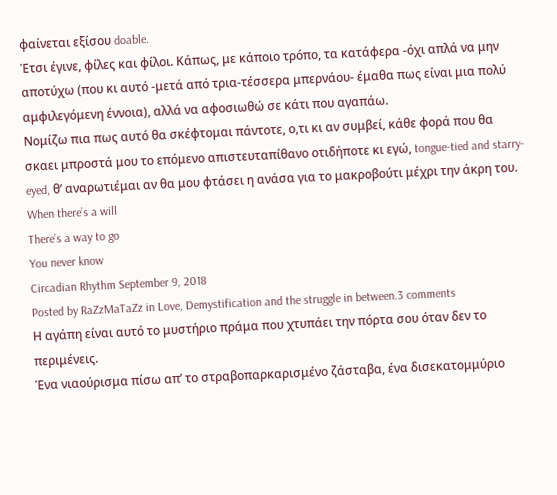φαίνεται εξίσου doable.
Έτσι έγινε, φίλες και φίλοι. Κάπως, με κάποιο τρόπο, τα κατάφερα -όχι απλά να μην αποτύχω (που κι αυτό -μετά από τρια-τέσσερα μπερνάου- έμαθα πως είναι μια πολύ αμφιλεγόμενη έννοια), αλλά να αφοσιωθώ σε κάτι που αγαπάω.
Νομίζω πια πως αυτό θα σκέφτομαι πάντοτε, ο,τι κι αν συμβεί, κάθε φορά που θα σκαει μπροστά μου το επόμενο απιστευταπίθανο οτιδήποτε κι εγώ, tongue-tied and starry-eyed, θ’ αναρωτιέμαι αν θα μου φτάσει η ανάσα για το μακροβούτι μέχρι την άκρη του.
When there’s a will
There’s a way to go
You never know
Circadian Rhythm September 9, 2018
Posted by RaZzMaTaZz in Love, Demystification and the struggle in between.3 comments
Η αγάπη είναι αυτό το μυστήριο πράμα που χτυπάει την πόρτα σου όταν δεν το περιμένεις.
Ένα νιαούρισμα πίσω απ’ το στραβοπαρκαρισμένο ζάσταβα, ένα δισεκατομμύριο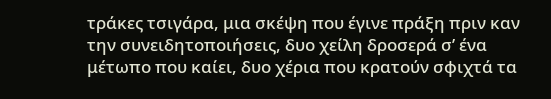τράκες τσιγάρα, μια σκέψη που έγινε πράξη πριν καν την συνειδητοποιήσεις, δυο χείλη δροσερά σ’ ένα μέτωπο που καίει, δυο χέρια που κρατούν σφιχτά τα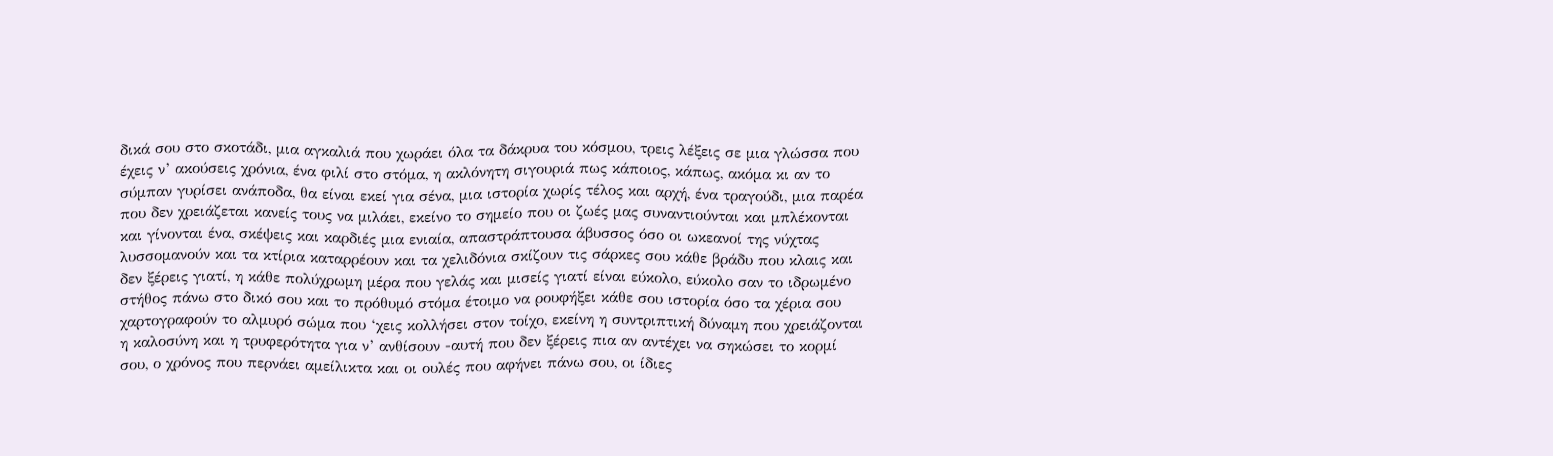δικά σου στο σκοτάδι, μια αγκαλιά που χωράει όλα τα δάκρυα του κόσμου, τρεις λέξεις σε μια γλώσσα που έχεις ν’ ακούσεις χρόνια, ένα φιλί στο στόμα, η ακλόνητη σιγουριά πως κάποιος, κάπως, ακόμα κι αν το σύμπαν γυρίσει ανάποδα, θα είναι εκεί για σένα, μια ιστορία χωρίς τέλος και αρχή, ένα τραγούδι, μια παρέα που δεν χρειάζεται κανείς τους να μιλάει, εκείνο το σημείο που οι ζωές μας συναντιούνται και μπλέκονται και γίνονται ένα, σκέψεις και καρδιές μια ενιαία, απαστράπτουσα άβυσσος όσο οι ωκεανοί της νύχτας λυσσομανούν και τα κτίρια καταρρέουν και τα χελιδόνια σκίζουν τις σάρκες σου κάθε βράδυ που κλαις και δεν ξέρεις γιατί, η κάθε πολύχρωμη μέρα που γελάς και μισείς γιατί είναι εύκολο, εύκολο σαν το ιδρωμένο στήθος πάνω στο δικό σου και το πρόθυμό στόμα έτοιμο να ρουφήξει κάθε σου ιστορία όσο τα χέρια σου χαρτογραφούν το αλμυρό σώμα που ‘χεις κολλήσει στον τοίχο, εκείνη η συντριπτική δύναμη που χρειάζονται η καλοσύνη και η τρυφερότητα για ν’ ανθίσουν -αυτή που δεν ξέρεις πια αν αντέχει να σηκώσει το κορμί σου, ο χρόνος που περνάει αμείλικτα και οι ουλές που αφήνει πάνω σου, οι ίδιες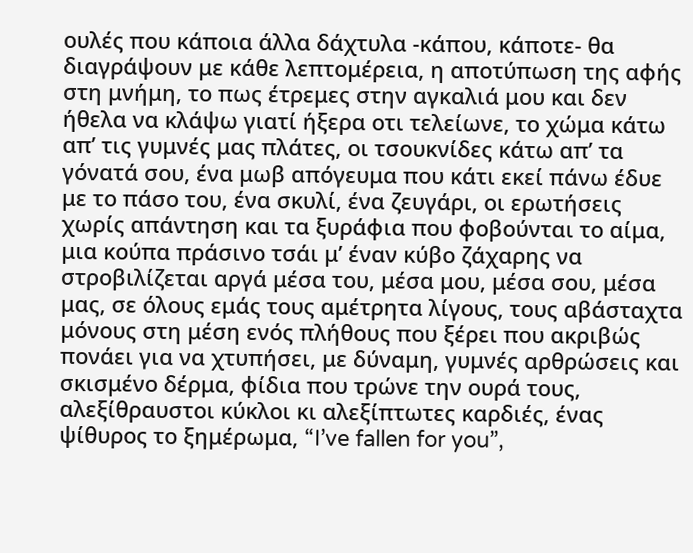ουλές που κάποια άλλα δάχτυλα -κάπου, κάποτε- θα διαγράψουν με κάθε λεπτομέρεια, η αποτύπωση της αφής στη μνήμη, το πως έτρεμες στην αγκαλιά μου και δεν ήθελα να κλάψω γιατί ήξερα οτι τελείωνε, το χώμα κάτω απ’ τις γυμνές μας πλάτες, οι τσουκνίδες κάτω απ’ τα γόνατά σου, ένα μωβ απόγευμα που κάτι εκεί πάνω έδυε με το πάσο του, ένα σκυλί, ένα ζευγάρι, οι ερωτήσεις χωρίς απάντηση και τα ξυράφια που φοβούνται το αίμα, μια κούπα πράσινο τσάι μ’ έναν κύβο ζάχαρης να στροβιλίζεται αργά μέσα του, μέσα μου, μέσα σου, μέσα μας, σε όλους εμάς τους αμέτρητα λίγους, τους αβάσταχτα μόνους στη μέση ενός πλήθους που ξέρει που ακριβώς πονάει για να χτυπήσει, με δύναμη, γυμνές αρθρώσεις και σκισμένο δέρμα, φίδια που τρώνε την ουρά τους, αλεξίθραυστοι κύκλοι κι αλεξίπτωτες καρδιές, ένας ψίθυρος το ξημέρωμα, “I’ve fallen for you”,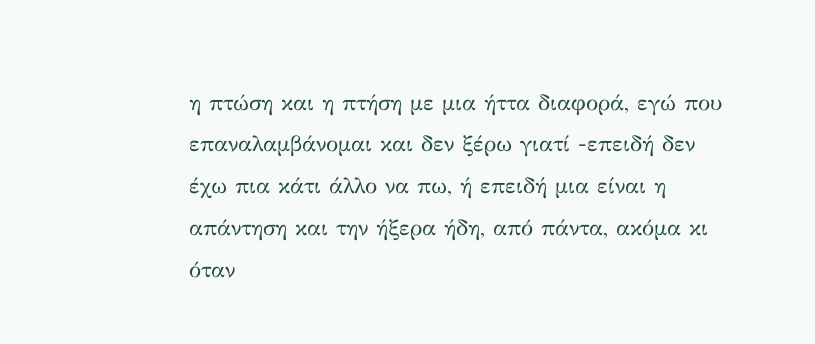η πτώση και η πτήση με μια ήττα διαφορά, εγώ που επαναλαμβάνομαι και δεν ξέρω γιατί -επειδή δεν έχω πια κάτι άλλο να πω, ή επειδή μια είναι η απάντηση και την ήξερα ήδη, από πάντα, ακόμα κι όταν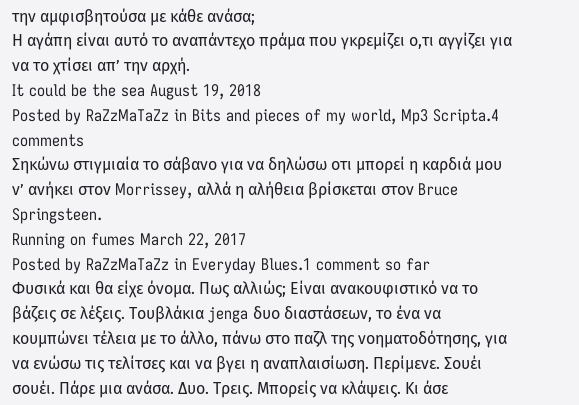την αμφισβητούσα με κάθε ανάσα;
Η αγάπη είναι αυτό το αναπάντεχο πράμα που γκρεμίζει ο,τι αγγίζει για να το χτίσει απ’ την αρχή.
It could be the sea August 19, 2018
Posted by RaZzMaTaZz in Bits and pieces of my world, Mp3 Scripta.4 comments
Σηκώνω στιγμιαία το σάβανο για να δηλώσω οτι μπορεί η καρδιά μου ν’ ανήκει στον Morrissey, αλλά η αλήθεια βρίσκεται στον Bruce Springsteen.
Running on fumes March 22, 2017
Posted by RaZzMaTaZz in Everyday Blues.1 comment so far
Φυσικά και θα είχε όνομα. Πως αλλιώς; Είναι ανακουφιστικό να το βάζεις σε λέξεις. Τουβλάκια jenga δυο διαστάσεων, το ένα να κουμπώνει τέλεια με το άλλο, πάνω στο παζλ της νοηματοδότησης, για να ενώσω τις τελίτσες και να βγει η αναπλαισίωση. Περίμενε. Σουέι σουέι. Πάρε μια ανάσα. Δυο. Τρεις. Μπορείς να κλάψεις. Κι άσε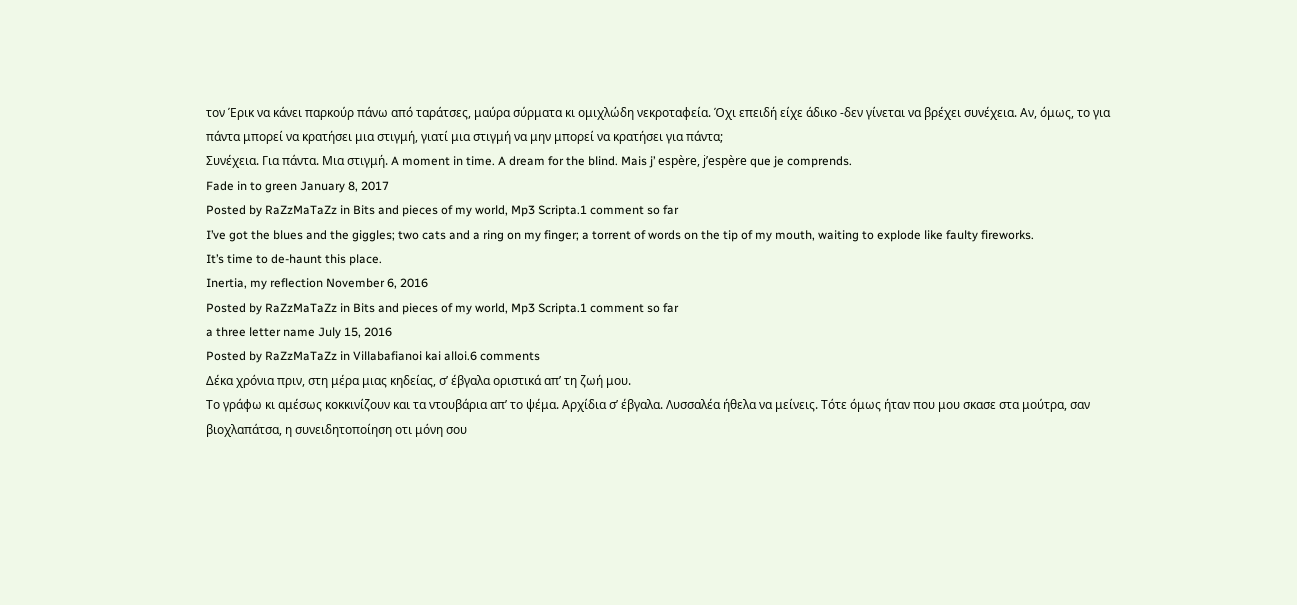τον Έρικ να κάνει παρκούρ πάνω από ταράτσες, μαύρα σύρματα κι ομιχλώδη νεκροταφεία. Όχι επειδή είχε άδικο -δεν γίνεται να βρέχει συνέχεια. Αν, όμως, το για πάντα μπορεί να κρατήσει μια στιγμή, γιατί μια στιγμή να μην μπορεί να κρατήσει για πάντα;
Συνέχεια. Για πάντα. Μια στιγμή. A moment in time. A dream for the blind. Mais j’ espère, j’espère que je comprends.
Fade in to green January 8, 2017
Posted by RaZzMaTaZz in Bits and pieces of my world, Mp3 Scripta.1 comment so far
I’ve got the blues and the giggles; two cats and a ring on my finger; a torrent of words on the tip of my mouth, waiting to explode like faulty fireworks.
It’s time to de-haunt this place.
Inertia, my reflection November 6, 2016
Posted by RaZzMaTaZz in Bits and pieces of my world, Mp3 Scripta.1 comment so far
a three letter name July 15, 2016
Posted by RaZzMaTaZz in Villabafianoi kai alloi.6 comments
Δέκα χρόνια πριν, στη μέρα μιας κηδείας, σ’ έβγαλα οριστικά απ’ τη ζωή μου.
Το γράφω κι αμέσως κοκκινίζουν και τα ντουβάρια απ’ το ψέμα. Αρχίδια σ’ έβγαλα. Λυσσαλέα ήθελα να μείνεις. Τότε όμως ήταν που μου σκασε στα μούτρα, σαν βιοχλαπάτσα, η συνειδητοποίηση οτι μόνη σου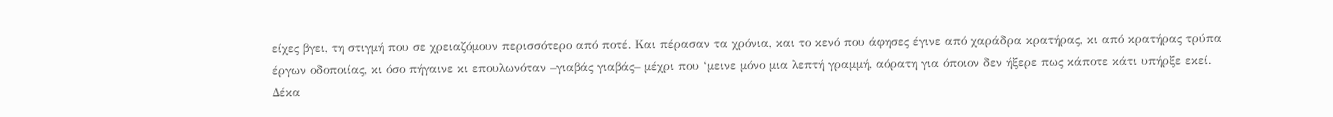είχες βγει, τη στιγμή που σε χρειαζόμουν περισσότερο από ποτέ. Και πέρασαν τα χρόνια, και το κενό που άφησες έγινε από χαράδρα κρατήρας, κι από κρατήρας τρύπα έργων οδοποιίας, κι όσο πήγαινε κι επουλωνόταν –γιαβάς γιαβάς– μέχρι που ‘μεινε μόνο μια λεπτή γραμμή, αόρατη για όποιον δεν ήξερε πως κάποτε κάτι υπήρξε εκεί.
Δέκα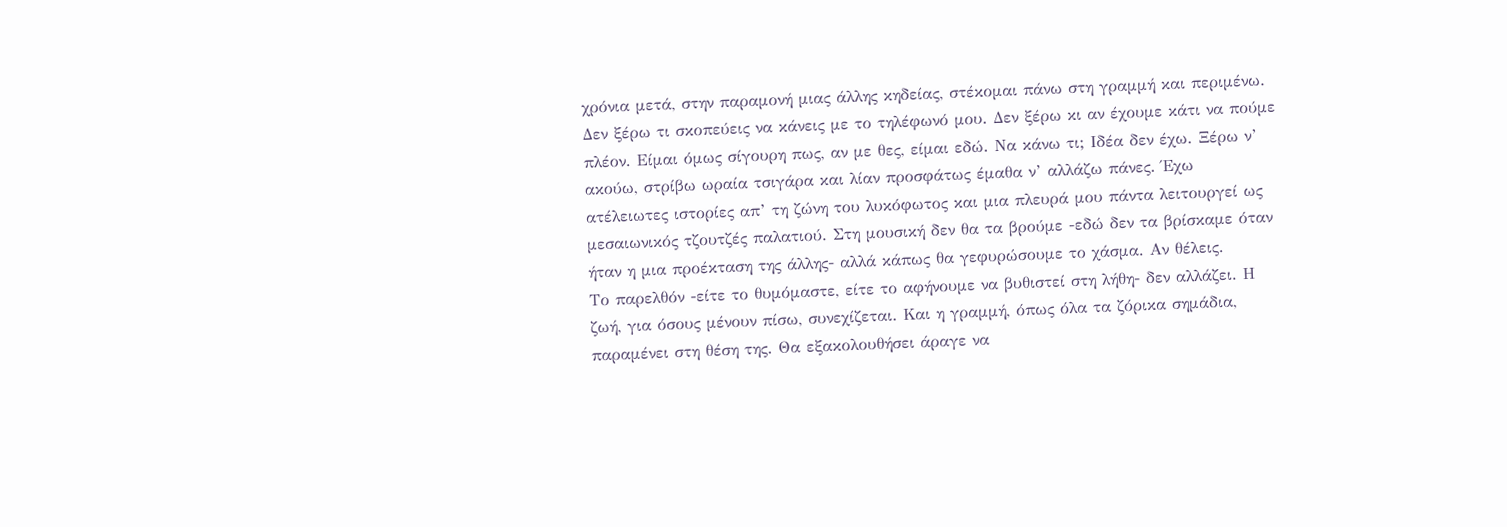χρόνια μετά, στην παραμονή μιας άλλης κηδείας, στέκομαι πάνω στη γραμμή και περιμένω.
Δεν ξέρω τι σκοπεύεις να κάνεις με το τηλέφωνό μου. Δεν ξέρω κι αν έχουμε κάτι να πούμε πλέον. Είμαι όμως σίγουρη πως, αν με θες, είμαι εδώ. Να κάνω τι; Ιδέα δεν έχω. Ξέρω ν’ ακούω, στρίβω ωραία τσιγάρα και λίαν προσφάτως έμαθα ν’ αλλάζω πάνες. Έχω ατέλειωτες ιστορίες απ’ τη ζώνη του λυκόφωτος και μια πλευρά μου πάντα λειτουργεί ως μεσαιωνικός τζουτζές παλατιού. Στη μουσική δεν θα τα βρούμε -εδώ δεν τα βρίσκαμε όταν ήταν η μια προέκταση της άλλης- αλλά κάπως θα γεφυρώσουμε το χάσμα. Αν θέλεις.
Το παρελθόν -είτε το θυμόμαστε, είτε το αφήνουμε να βυθιστεί στη λήθη- δεν αλλάζει. Η ζωή, για όσους μένουν πίσω, συνεχίζεται. Και η γραμμή, όπως όλα τα ζόρικα σημάδια, παραμένει στη θέση της. Θα εξακολουθήσει άραγε να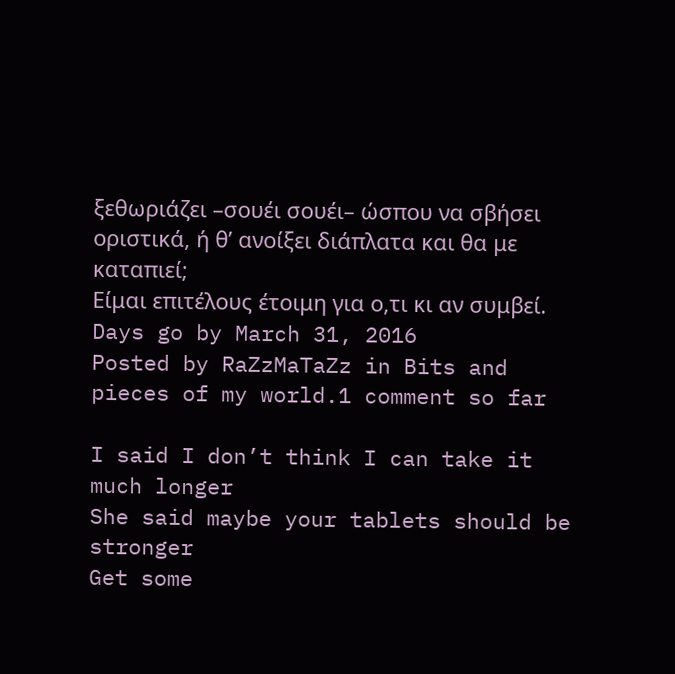ξεθωριάζει –σουέι σουέι– ώσπου να σβήσει οριστικά, ή θ’ ανοίξει διάπλατα και θα με καταπιεί;
Είμαι επιτέλους έτοιμη για ο,τι κι αν συμβεί.
Days go by March 31, 2016
Posted by RaZzMaTaZz in Bits and pieces of my world.1 comment so far

I said I don’t think I can take it much longer
She said maybe your tablets should be stronger
Get some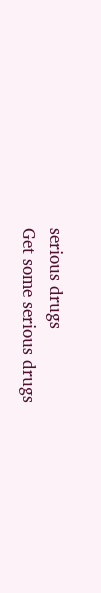serious drugs
Get some serious drugs